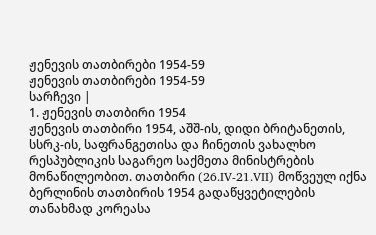ჟენევის თათბირები 1954-59
ჟენევის თათბირები 1954-59
სარჩევი |
1. ჟენევის თათბირი 1954
ჟენევის თათბირი 1954, აშშ-ის, დიდი ბრიტანეთის, სსრკ-ის, საფრანგეთისა და ჩინეთის ვახალხო რესპუბლიკის საგარეო საქმეთა მინისტრების მონაწილეობით. თათბირი (26.IV-21.VII) მოწვეულ იქნა ბერლინის თათბირის 1954 გადაწყვეტილების თანახმად კორეასა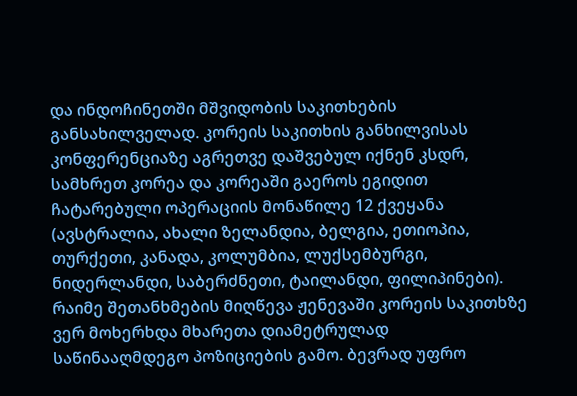და ინდოჩინეთში მშვიდობის საკითხების განსახილველად. კორეის საკითხის განხილვისას კონფერენციაზე აგრეთვე დაშვებულ იქნენ კსდრ, სამხრეთ კორეა და კორეაში გაეროს ეგიდით ჩატარებული ოპერაციის მონაწილე 12 ქვეყანა (ავსტრალია, ახალი ზელანდია, ბელგია, ეთიოპია, თურქეთი, კანადა, კოლუმბია, ლუქსემბურგი, ნიდერლანდი, საბერძნეთი, ტაილანდი, ფილიპინები). რაიმე შეთანხმების მიღწევა ჟენევაში კორეის საკითხზე ვერ მოხერხდა მხარეთა დიამეტრულად საწინააღმდეგო პოზიციების გამო. ბევრად უფრო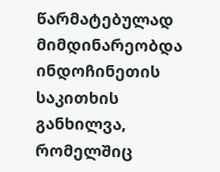წარმატებულად მიმდინარეობდა ინდოჩინეთის საკითხის განხილვა, რომელშიც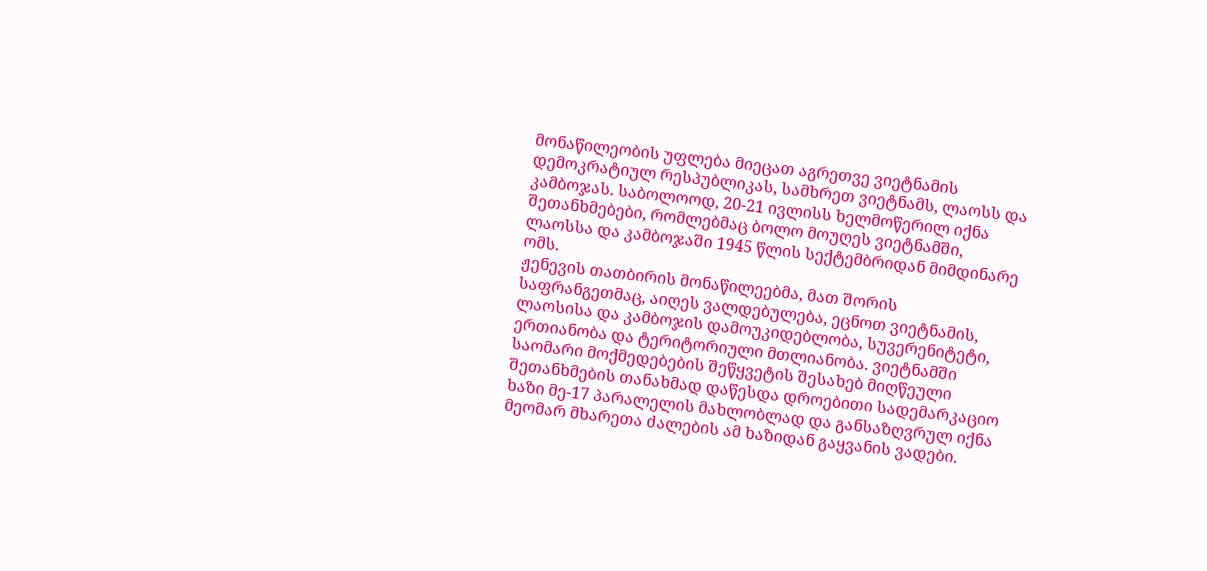მონაწილეობის უფლება მიეცათ აგრეთვე ვიეტნამის დემოკრატიულ რესპუბლიკას, სამხრეთ ვიეტნამს, ლაოსს და კამბოჯას. საბოლოოდ, 20-21 ივლისს ხელმოწერილ იქნა შეთანხმებები, რომლებმაც ბოლო მოუღეს ვიეტნამში, ლაოსსა და კამბოჯაში 1945 წლის სექტემბრიდან მიმდინარე ომს.
ჟენევის თათბირის მონაწილეებმა, მათ შორის საფრანგეთმაც, აიღეს ვალდებულება, ეცნოთ ვიეტნამის, ლაოსისა და კამბოჯის დამოუკიდებლობა, სუვერენიტეტი, ერთიანობა და ტერიტორიული მთლიანობა. ვიეტნამში საომარი მოქმედებების შეწყვეტის შესახებ მიღწეული შეთანხმების თანახმად დაწესდა დროებითი სადემარკაციო ხაზი მე-17 პარალელის მახლობლად და განსაზღვრულ იქნა მეომარ მხარეთა ძალების ამ ხაზიდან გაყვანის ვადები.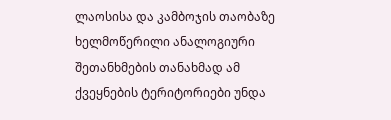ლაოსისა და კამბოჯის თაობაზე ხელმოწერილი ანალოგიური შეთანხმების თანახმად ამ ქვეყნების ტერიტორიები უნდა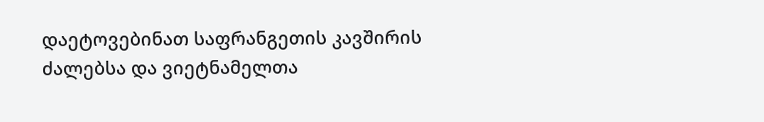დაეტოვებინათ საფრანგეთის კავშირის ძალებსა და ვიეტნამელთა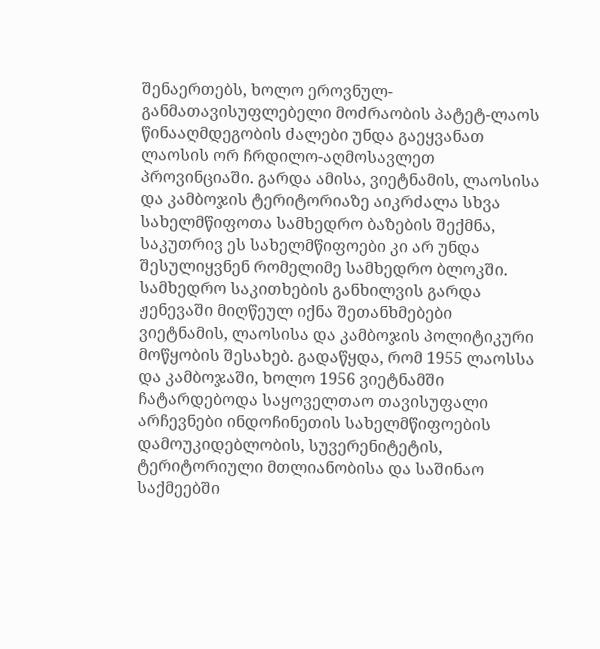შენაერთებს, ხოლო ეროვნულ-განმათავისუფლებელი მოძრაობის პატეტ-ლაოს წინააღმდეგობის ძალები უნდა გაეყვანათ ლაოსის ორ ჩრდილო-აღმოსავლეთ პროვინციაში. გარდა ამისა, ვიეტნამის, ლაოსისა და კამბოჯის ტერიტორიაზე აიკრძალა სხვა სახელმწიფოთა სამხედრო ბაზების შექმნა, საკუთრივ ეს სახელმწიფოები კი არ უნდა შესულიყვნენ რომელიმე სამხედრო ბლოკში. სამხედრო საკითხების განხილვის გარდა ჟენევაში მიღწეულ იქნა შეთანხმებები ვიეტნამის, ლაოსისა და კამბოჯის პოლიტიკური მოწყობის შესახებ. გადაწყდა, რომ 1955 ლაოსსა და კამბოჯაში, ხოლო 1956 ვიეტნამში ჩატარდებოდა საყოველთაო თავისუფალი არჩევნები ინდოჩინეთის სახელმწიფოების დამოუკიდებლობის, სუვერენიტეტის, ტერიტორიული მთლიანობისა და საშინაო საქმეებში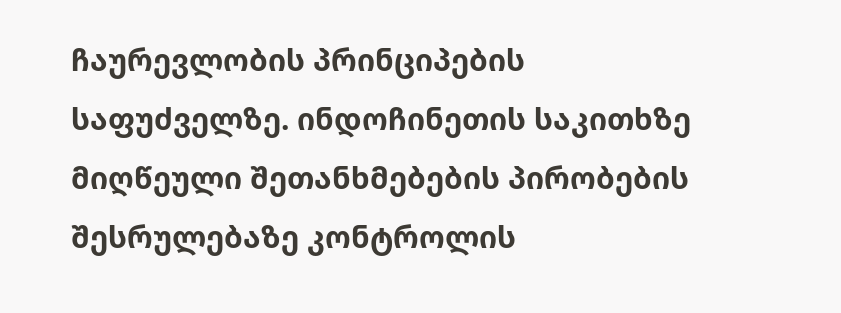ჩაურევლობის პრინციპების საფუძველზე. ინდოჩინეთის საკითხზე მიღწეული შეთანხმებების პირობების შესრულებაზე კონტროლის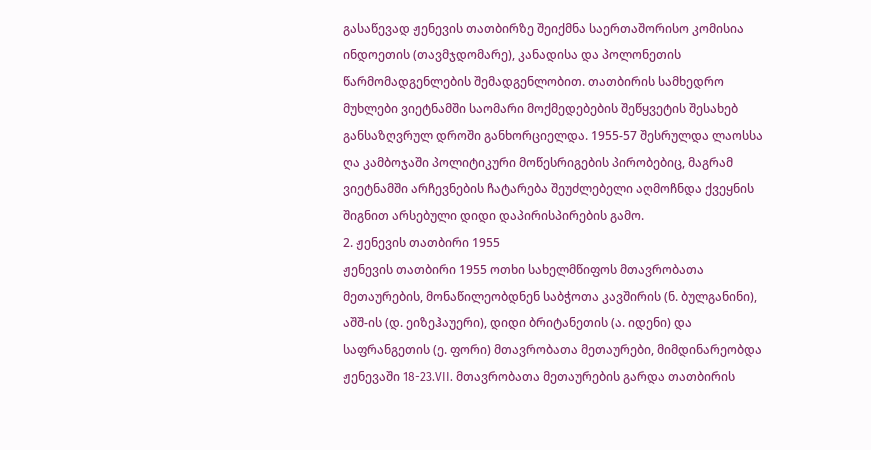გასაწევად ჟენევის თათბირზე შეიქმნა საერთაშორისო კომისია ინდოეთის (თავმჯდომარე), კანადისა და პოლონეთის წარმომადგენლების შემადგენლობით. თათბირის სამხედრო მუხლები ვიეტნამში საომარი მოქმედებების შეწყვეტის შესახებ განსაზღვრულ დროში განხორციელდა. 1955-57 შესრულდა ლაოსსა ღა კამბოჯაში პოლიტიკური მოწესრიგების პირობებიც, მაგრამ ვიეტნამში არჩევნების ჩატარება შეუძლებელი აღმოჩნდა ქვეყნის შიგნით არსებული დიდი დაპირისპირების გამო.
2. ჟენევის თათბირი 1955
ჟენევის თათბირი 1955 ოთხი სახელმწიფოს მთავრობათა მეთაურების, მონაწილეობდნენ საბჭოთა კავშირის (ნ. ბულგანინი), აშშ-ის (დ. ეიზეჰაუერი), დიდი ბრიტანეთის (ა. იდენი) და საფრანგეთის (ე. ფორი) მთავრობათა მეთაურები, მიმდინარეობდა ჟენევაში 18-23.VII. მთავრობათა მეთაურების გარდა თათბირის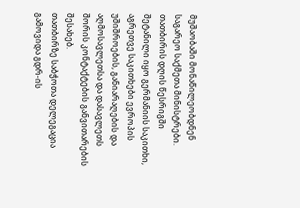მუშაობაში მონაწილეობდნენ საგარეო საქმეთა მინისტრები. თათბირის დღის წესრიგში შეტანილი იყო გერმანიის საკითხი, აგრეთვე საკითხები ევროპის უშიშროების, განიარაღების და აღმოსავლეთსა და დასავლეთს შორის კონტაქტების განვითარების შესახებ.
თათბირზე საბჭოთა დელეგაცია გამოვიდა გდრ-ის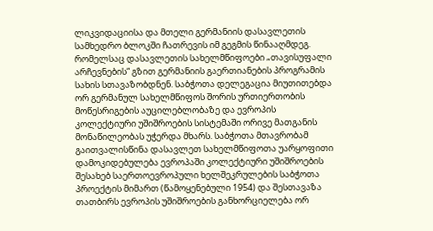ლიკვიდაციისა და მთელი გერმანიის დასავლეთის სამხედრო ბლოკში ჩათრევის იმ გეგმის წინააღმდეგ. რომელსაც დასავლეთის სახელმწიფოები „თავისუფალი არჩევნების“ გზით გერმანიის გაერთიანების პროგრამის სახის სთავაზობდნენ. საბჭოთა დელეგაცია მიუთითებდა ორ გერმანულ სახელმწიფოს შორის ურთიერთობის მოწესრიგების აუცილებლობაზე და ევროპის კოლექტიური უშიშროების სისტემაში ორივე მათგანის მონაწილეობას უჭერდა მხარს. საბჭოთა მთავრობამ გაითვალისწინა დასავლეთ სახელმწიფოთა უარყოფითი დამოკიდებულება ევროპაში კოლექტიური უშიშროების შესახებ საერთოევროპული ხელშეკრულების საბჭოთა პროექტის მიმართ (წამოყენებული 1954) და შესთავაზა თათბირს ევროპის უშიშროების განხორციელება ორ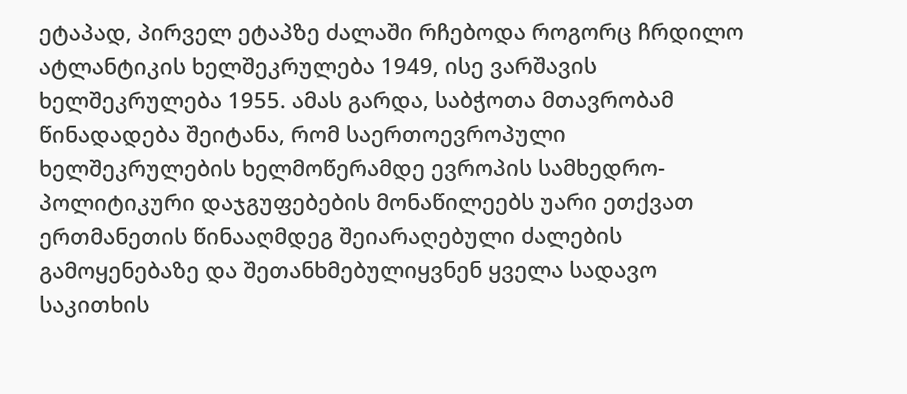ეტაპად, პირველ ეტაპზე ძალაში რჩებოდა როგორც ჩრდილო ატლანტიკის ხელშეკრულება 1949, ისე ვარშავის ხელშეკრულება 1955. ამას გარდა, საბჭოთა მთავრობამ წინადადება შეიტანა, რომ საერთოევროპული ხელშეკრულების ხელმოწერამდე ევროპის სამხედრო-პოლიტიკური დაჯგუფებების მონაწილეებს უარი ეთქვათ ერთმანეთის წინააღმდეგ შეიარაღებული ძალების გამოყენებაზე და შეთანხმებულიყვნენ ყველა სადავო საკითხის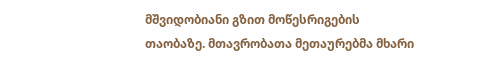მშვიდობიანი გზით მოწესრიგების თაობაზე. მთავრობათა მეთაურებმა მხარი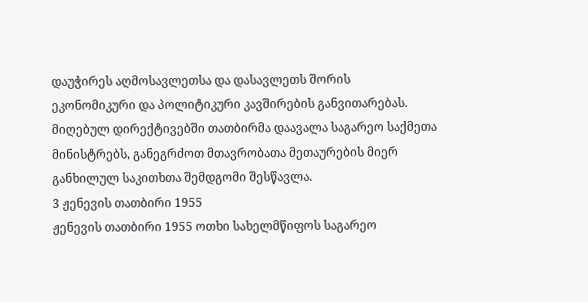დაუჭირეს აღმოსავლეთსა და დასავლეთს შორის ეკონომიკური და პოლიტიკური კავშირების განვითარებას. მიღებულ დირექტივებში თათბირმა დაავალა საგარეო საქმეთა მინისტრებს, განეგრძოთ მთავრობათა მეთაურების მიერ განხილულ საკითხთა შემდგომი შესწავლა.
3 ჟენევის თათბირი 1955
ჟენევის თათბირი 1955 ოთხი სახელმწიფოს საგარეო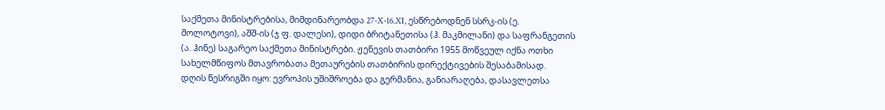საქმეთა მინისტრებისა, მიმდინარეობდა 27-X-16.XI, ესწრებოდნენ სსრკ-ის (ე. მოლოტოვი), აშშ-ის (ჯ ფ. დალესი), დიდი ბრიტანეთისა (ჰ. მაკმილანი) და საფრანგეთის (ა. ჰინე) საგარეო საქმეთა მინისტრები. ჟენევის თათბირი 1955 მოწვეულ იქნა ოთხი სახელმწიფოს მთავრობათა მეთაურების თათბირის დირექტივების შესაბამისად.
დღის წესრიგში იყო: ევროპის უშიშროება და გერმანია, განიარაღება, დასავლეთსა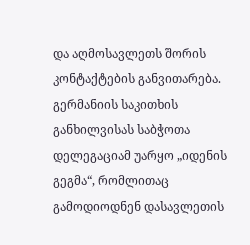და აღმოსავლეთს შორის კონტაქტების განვითარება. გერმანიის საკითხის განხილვისას საბჭოთა დელეგაციამ უარყო „იდენის გეგმა“, რომლითაც გამოდიოდნენ დასავლეთის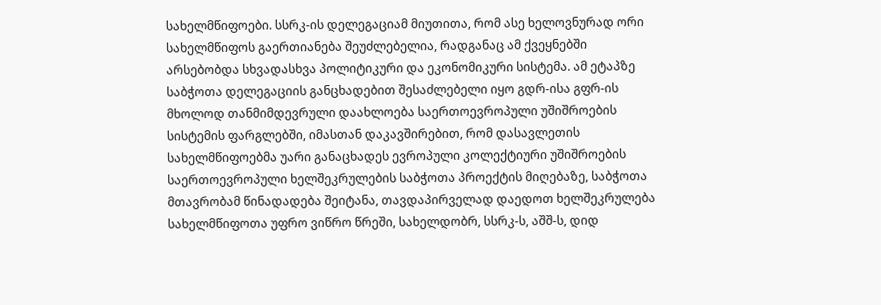სახელმწიფოები. სსრკ-ის დელეგაციამ მიუთითა, რომ ასე ხელოვნურად ორი სახელმწიფოს გაერთიანება შეუძლებელია, რადგანაც ამ ქვეყნებში არსებობდა სხვადასხვა პოლიტიკური და ეკონომიკური სისტემა. ამ ეტაპზე საბჭოთა დელეგაციის განცხადებით შესაძლებელი იყო გდრ-ისა გფრ-ის მხოლოდ თანმიმდევრული დაახლოება საერთოევროპული უშიშროების სისტემის ფარგლებში, იმასთან დაკავშირებით, რომ დასავლეთის სახელმწიფოებმა უარი განაცხადეს ევროპული კოლექტიური უშიშროების საერთოევროპული ხელშეკრულების საბჭოთა პროექტის მიღებაზე, საბჭოთა მთავრობამ წინადადება შეიტანა, თავდაპირველად დაედოთ ხელშეკრულება სახელმწიფოთა უფრო ვიწრო წრეში, სახელდობრ, სსრკ-ს, აშშ-ს, დიდ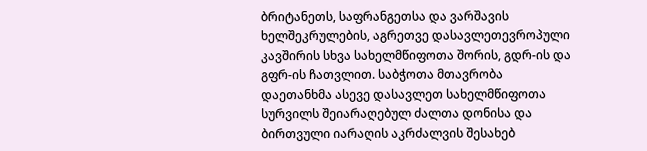ბრიტანეთს, საფრანგეთსა და ვარშავის ხელშეკრულების, აგრეთვე დასავლეთევროპული კავშირის სხვა სახელმწიფოთა შორის, გდრ-ის და გფრ-ის ჩათვლით. საბჭოთა მთავრობა დაეთანხმა ასევე დასავლეთ სახელმწიფოთა სურვილს შეიარაღებულ ძალთა დონისა და ბირთვული იარაღის აკრძალვის შესახებ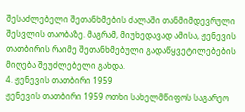შესაძლებელი შეთანხმების ძალაში თანმიმდევრული შესვლის თაობაზე. მაგრამ, მიუხედავად ამისა, ჟენევის თათბირის რაიმე შეთანხმებული გადაწყვეტილებების მიღება შეუძლებელი გახდა.
4. ჟენევის თათბირი 1959
ჟენევის თათბირი 1959 ოთხი სახელმწიფოს საგარეო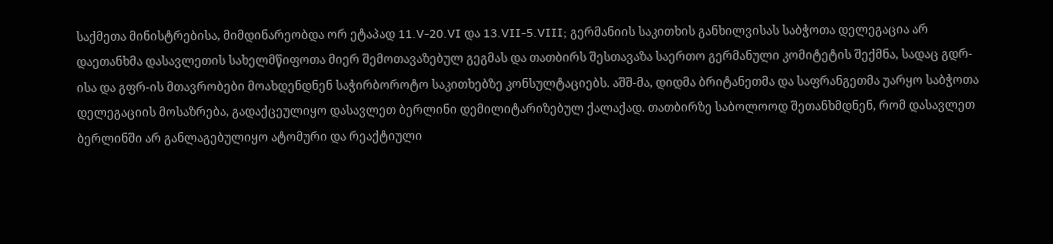საქმეთა მინისტრებისა, მიმდინარეობდა ორ ეტაპად 11.V-20.VI და 13.VII-5.VIII; გერმანიის საკითხის განხილვისას საბჭოთა დელეგაცია არ დაეთანხმა დასავლეთის სახელმწიფოთა მიერ შემოთავაზებულ გეგმას და თათბირს შესთავაზა საერთო გერმანული კომიტეტის შექმნა, სადაც გდრ-ისა და გფრ-ის მთავრობები მოახდენდნენ საჭირბოროტო საკითხებზე კონსულტაციებს. აშშ-მა, დიდმა ბრიტანეთმა და საფრანგეთმა უარყო საბჭოთა დელეგაციის მოსაზრება, გადაქცეულიყო დასავლეთ ბერლინი დემილიტარიზებულ ქალაქად. თათბირზე საბოლოოდ შეთანხმდნენ, რომ დასავლეთ ბერლინში არ განლაგებულიყო ატომური და რეაქტიული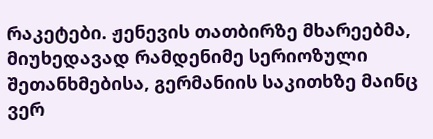რაკეტები. ჟენევის თათბირზე მხარეებმა, მიუხედავად რამდენიმე სერიოზული შეთანხმებისა, გერმანიის საკითხზე მაინც ვერ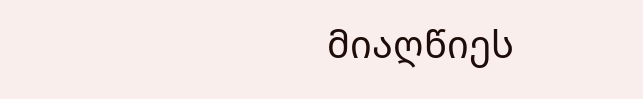მიაღწიეს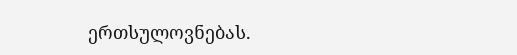ერთსულოვნებას.